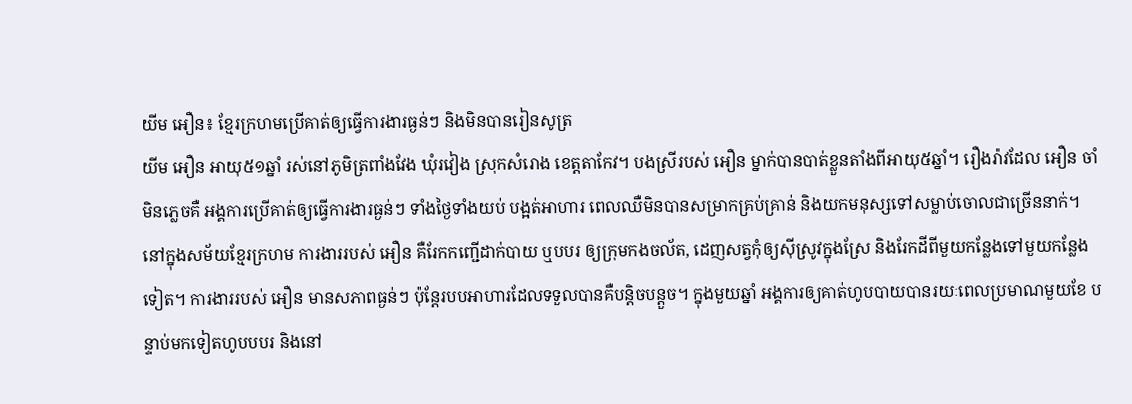យីម អឿន៖ ខ្មែរក្រហមប្រើគាត់ឲ្យធ្វើការងារធ្ងន់ៗ និងមិនបានរៀនសូត្រ
យីម អឿន អាយុ៥១ឆ្នាំ រស់នៅភូមិត្រពាំងវែង ឃុំរវៀង ស្រុកសំរោង ខេត្តតាកែវ។ បងស្រីរបស់ អឿន ម្នាក់បានបាត់ខ្លួនតាំងពីអាយុ៥ឆ្នាំ។ រឿងរ៉ាវដែល អឿន ចាំមិនភ្លេចគឺ អង្គការប្រើគាត់ឲ្យធ្វើការងារធ្ងន់ៗ ទាំងថ្ងៃទាំងយប់ បង្អត់អាហារ ពេលឈឺមិនបានសម្រាកគ្រប់គ្រាន់ និងយកមនុស្សទៅសម្លាប់ចោលជាច្រើននាក់។
នៅក្នុងសម័យខ្មែរក្រហម ការងាររបស់ អឿន គឺរែកកញ្ជើដាក់បាយ ឬបបរ ឲ្យក្រុមកងចល័ត, ដេញសត្វកុំឲ្យស៊ីស្រូវក្នុងស្រែ និងរែកដីពីមួយកន្លែងទៅមួយកន្លែងទៀត។ ការងាររបស់ អឿន មានសភាពធ្ងន់ៗ ប៉ុន្តែរបបអាហារដែលទទួលបានគឺបន្តិចបន្តួច។ ក្នុងមួយឆ្នាំ អង្គការឲ្យគាត់ហូបបាយបានរយៈពេលប្រមាណមួយខែ បន្ទាប់មកទៀតហូបបបរ និងនៅ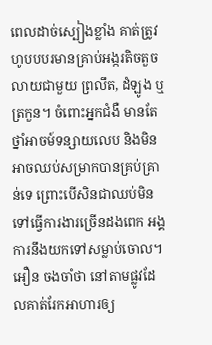ពេលដាច់ស្បៀងខ្លាំង គាត់ត្រូវហូបបបរមានគ្រាប់អង្ករតិចតួច លាយជាមួយ ព្រលឹត, ដំឡូង ឬត្រកួន។ ចំពោះអ្នកជំងឺ មានតែថ្នាំអាចម៍ទន្សាយលេប និងមិនអាចឈប់សម្រាកបានគ្រប់គ្រាន់ទេ ព្រោះបើសិនជាឈប់មិនទៅធ្វើការងារច្រើនដងពេក អង្គការនឹងយកទៅសម្លាប់ចោល។
អឿន ចងចាំថា នៅតាមផ្លូវដែលគាត់រែកអាហារឲ្យ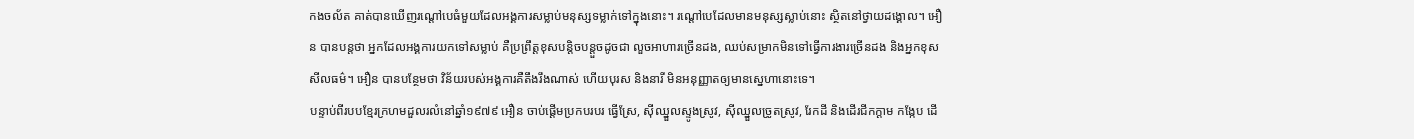កងចល័ត គាត់បានឃើញរណ្ដៅបេធំមួយដែលអង្គការសម្លាប់មនុស្សទម្លាក់ទៅក្នុងនោះ។ រណ្ដៅបេដែលមានមនុស្សស្លាប់នោះ ស្ថិតនៅថ្វាយដង្គោល។ អឿន បានបន្តថា អ្នកដែលអង្គការយកទៅសម្លាប់ គឺប្រព្រឹត្តខុសបន្តិចបន្តួចដូចជា លួចអាហារច្រើនដង, ឈប់សម្រាកមិនទៅធ្វើការងារច្រើនដង និងអ្នកខុសសីលធម៌។ អឿន បានបន្ថែមថា វិន័យរបស់អង្គការគឺតឹងរឹងណាស់ ហើយបុរស និងនារី មិនអនុញ្ញាតឲ្យមានស្នេហានោះទេ។
បន្ទាប់ពីរបបខ្មែរក្រហមដួលរលំនៅឆ្នាំ១៩៧៩ អឿន ចាប់ផ្ដើមប្រកបរបរ ធ្វើស្រែ, ស៊ីឈ្នួលស្ទូងស្រូវ, ស៊ីឈ្នួលច្រូតស្រូវ, រែកដី និងដើរជីកក្ដាម កង្កែប ដើ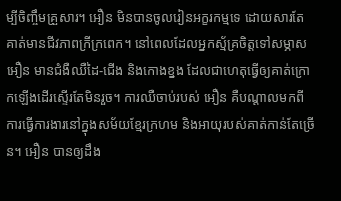ម្បីចិញ្ចឹមគ្រួសារ។ អឿន មិនបានចូលរៀនអក្ខរកម្មទេ ដោយសារតែគាត់មានជីវភាពក្រីក្រពេក។ នៅពេលដែលអ្នកស្ម័គ្រចិត្តទៅសម្ភាស អឿន មានជំងឺឈឺដៃ-ជើង និងកោងខ្នង ដែលជាហេតុធ្វើឲ្យគាត់ក្រោកឡើងដើរស្ទើរតែមិនរួច។ ការឈឺចាប់របស់ អឿន គឺបណ្ដាលមកពីការធ្វើការងារនៅក្នុងសម័យខ្មែរក្រហម និងអាយុរបស់គាត់កាន់តែច្រើន។ អឿន បានឲ្យដឹង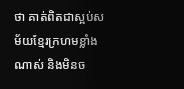ថា គាត់ពិតជាស្អប់សម័យខ្មែរក្រហមខ្លាំងណាស់ និងមិនច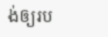ង់ឲ្យរប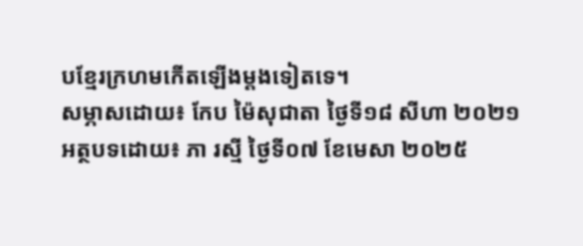បខ្មែរក្រហមកើតឡើងម្ដងទៀតទេ។
សម្ភាសដោយ៖ កែប ម៉ៃសុជាតា ថ្ងៃទី១៨ សីហា ២០២១
អត្ថបទដោយ៖ ភា រស្មី ថ្ងៃទី០៧ ខែមេសា ២០២៥